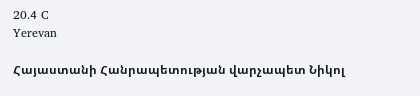20.4 C
Yerevan

Հայաստանի Հանրապետության վարչապետ Նիկոլ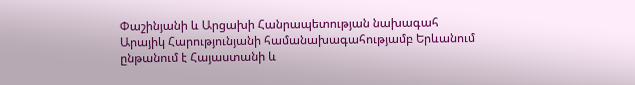Փաշինյանի և Արցախի Հանրապետության նախագահ Արայիկ Հարությունյանի համանախագահությամբ Երևանում ընթանում է Հայաստանի և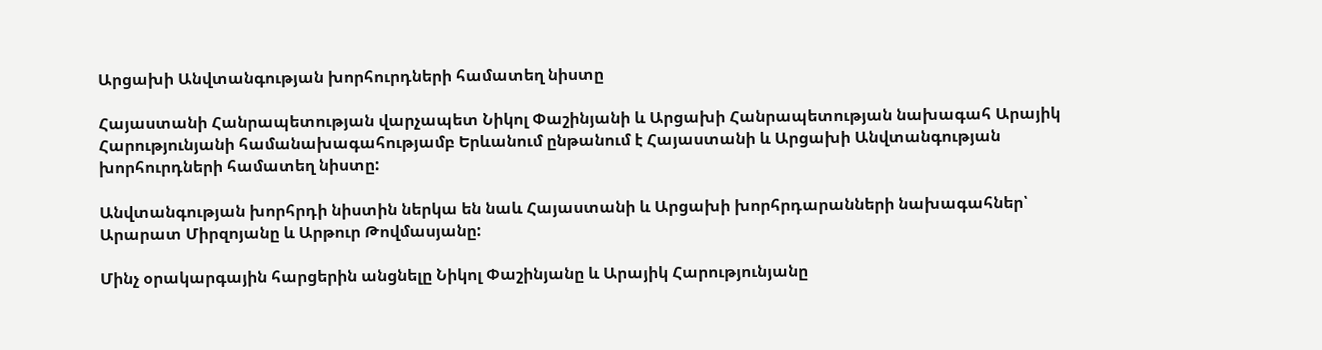Արցախի Անվտանգության խորհուրդների համատեղ նիստը

Հայաստանի Հանրապետության վարչապետ Նիկոլ Փաշինյանի և Արցախի Հանրապետության նախագահ Արայիկ Հարությունյանի համանախագահությամբ Երևանում ընթանում է Հայաստանի և Արցախի Անվտանգության խորհուրդների համատեղ նիստը:

Անվտանգության խորհրդի նիստին ներկա են նաև Հայաստանի և Արցախի խորհրդարանների նախագահներ՝ Արարատ Միրզոյանը և Արթուր Թովմասյանը:

Մինչ օրակարգային հարցերին անցնելը Նիկոլ Փաշինյանը և Արայիկ Հարությունյանը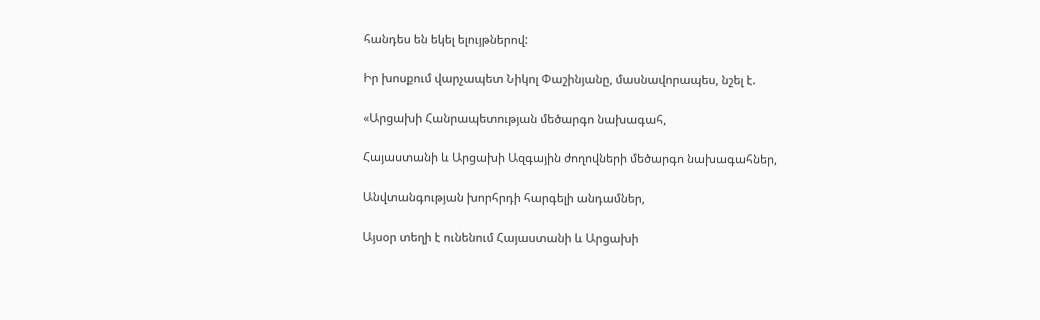հանդես են եկել ելույթներով:

Իր խոսքում վարչապետ Նիկոլ Փաշինյանը, մասնավորապես, նշել է.

«Արցախի Հանրապետության մեծարգո նախագահ,

Հայաստանի և Արցախի Ազգային ժողովների մեծարգո նախագահներ,

Անվտանգության խորհրդի հարգելի անդամներ,

Այսօր տեղի է ունենում Հայաստանի և Արցախի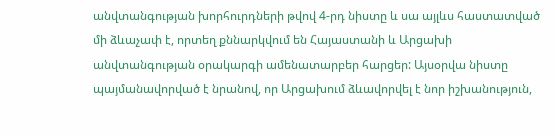անվտանգության խորհուրդների թվով 4‑րդ նիստը և սա այլևս հաստատված մի ձևաչափ է, որտեղ քննարկվում են Հայաստանի և Արցախի անվտանգության օրակարգի ամենատարբեր հարցեր: Այսօրվա նիստը պայմանավորված է նրանով, որ Արցախում ձևավորվել է նոր իշխանություն,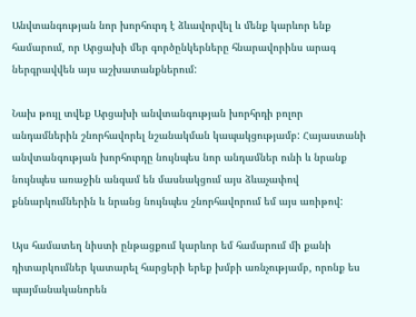Անվտանգության նոր խորհուրդ է ձևավորվել և մենք կարևոր ենք համարում, որ Արցախի մեր գործընկերները հնարավորինս արագ ներգրավվեն այս աշխատանքներում:

Նախ թույլ տվեք Արցախի անվտանգության խորհրդի բոլոր անդամներին շնորհավորել նշանակման կապակցությամբ: Հայաստանի անվտանգության խորհուրդը նույնպես նոր անդամներ ունի և նրանք նույնպես առաջին անգամ են մասնակցում այս ձևաչափով քննարկումներին և նրանց նույնպես շնորհավորում եմ այս առիթով:

Այս համատեղ նիստի ընթացքում կարևոր եմ համարում մի քանի դիտարկումներ կատարել հարցերի երեք խմբի առնչությամբ, որոնք ես պայմանականորեն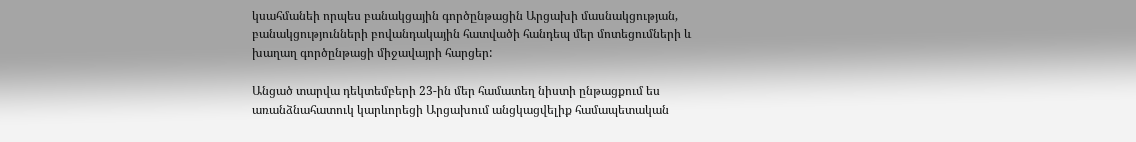կսահմանեի որպես բանակցային գործընթացին Արցախի մասնակցության, բանակցությունների բովանդակային հատվածի հանդեպ մեր մոտեցումների և խաղաղ գործընթացի միջավայրի հարցեր:

Անցած տարվա դեկտեմբերի 23-ին մեր համատեղ նիստի ընթացքում ես առանձնահատուկ կարևորեցի Արցախում անցկացվելիք համապետական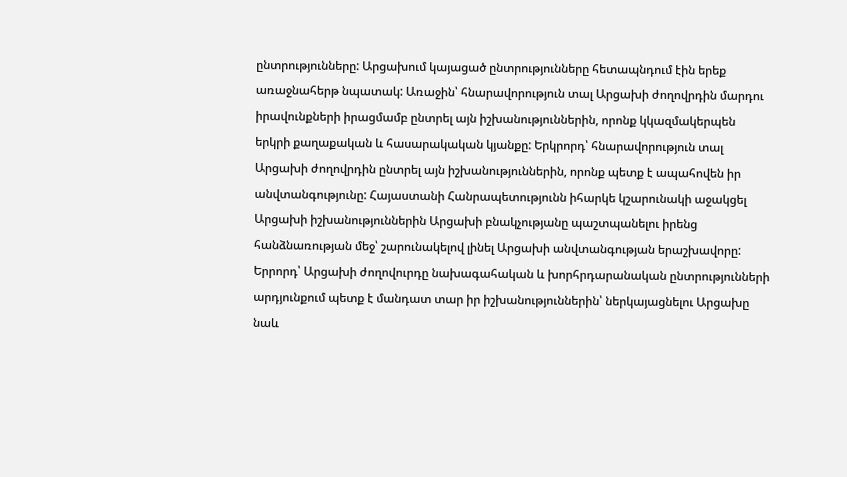ընտրությունները: Արցախում կայացած ընտրությունները հետապնդում էին երեք առաջնահերթ նպատակ: Առաջին՝ հնարավորություն տալ Արցախի ժողովրդին մարդու իրավունքների իրացմամբ ընտրել այն իշխանություններին, որոնք կկազմակերպեն երկրի քաղաքական և հասարակական կյանքը: Երկրորդ՝ հնարավորություն տալ Արցախի ժողովրդին ընտրել այն իշխանություններին, որոնք պետք է ապահովեն իր անվտանգությունը: Հայաստանի Հանրապետությունն իհարկե կշարունակի աջակցել Արցախի իշխանություններին Արցախի բնակչությանը պաշտպանելու իրենց հանձնառության մեջ՝ շարունակելով լինել Արցախի անվտանգության երաշխավորը: Երրորդ՝ Արցախի ժողովուրդը նախագահական և խորհրդարանական ընտրությունների արդյունքում պետք է մանդատ տար իր իշխանություններին՝ ներկայացնելու Արցախը նաև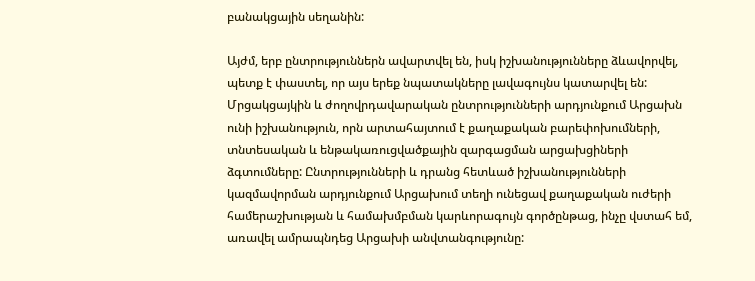բանակցային սեղանին:

Այժմ, երբ ընտրություններն ավարտվել են, իսկ իշխանությունները ձևավորվել, պետք է փաստել, որ այս երեք նպատակները լավագույնս կատարվել են: Մրցակցայկին և ժողովրդավարական ընտրությունների արդյունքում Արցախն ունի իշխանություն, որն արտահայտում է քաղաքական բարեփոխումների, տնտեսական և ենթակառուցվածքային զարգացման արցախցիների ձգտումները: Ընտրությունների և դրանց հետևած իշխանությունների կազմավորման արդյունքում Արցախում տեղի ունեցավ քաղաքական ուժերի համերաշխության և համախմբման կարևորագույն գործընթաց, ինչը վստահ եմ, առավել ամրապնդեց Արցախի անվտանգությունը: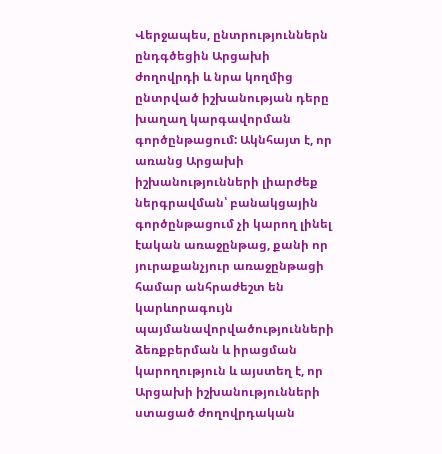Վերջապես, ընտրություններն ընդգծեցին Արցախի ժողովրդի և նրա կողմից ընտրված իշխանության դերը խաղաղ կարգավորման գործընթացում: Ակնհայտ է, որ առանց Արցախի իշխանությունների լիարժեք ներգրավման՝ բանակցային գործընթացում չի կարող լինել էական առաջընթաց, քանի որ յուրաքանչյուր առաջընթացի համար անհրաժեշտ են կարևորագույն պայմանավորվածությունների ձեռքբերման և իրացման կարողություն և այստեղ է, որ Արցախի իշխանությունների ստացած ժողովրդական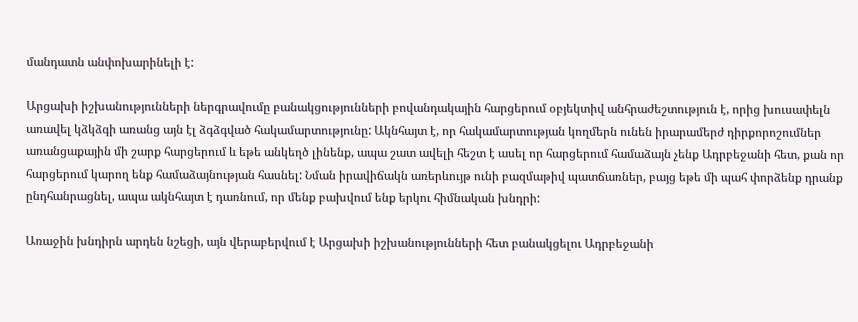մանդատն անփոխարինելի է:

Արցախի իշխանությունների ներգրավումը բանակցությունների բովանդակային հարցերում օբյեկտիվ անհրաժեշտություն է, որից խուսափելն առավել կձկձգի առանց այն էլ ձգձգված հակամարտությունը: Ակնհայտ է, որ հակամարտության կողմերն ունեն իրարամերժ դիրքորոշումներ առանցաքային մի շարք հարցերում և եթե անկեղծ լինենք, ապա շատ ավելի հեշտ է ասել որ հարցերում համաձայն չենք Ադրբեջանի հետ, քան որ հարցերում կարող ենք համաձայնության հասնել: Նման իրավիճակն առերևույթ ունի բազմաթիվ պատճառներ, բայց եթե մի պահ փորձենք դրանք ընդհանրացնել, ապա ակնհայտ է դառնում, որ մենք բախվում ենք երկու հիմնական խնդրի:

Առաջին խնդիրն արդեն նշեցի, այն վերաբերվում է Արցախի իշխանությունների հետ բանակցելու Ադրբեջանի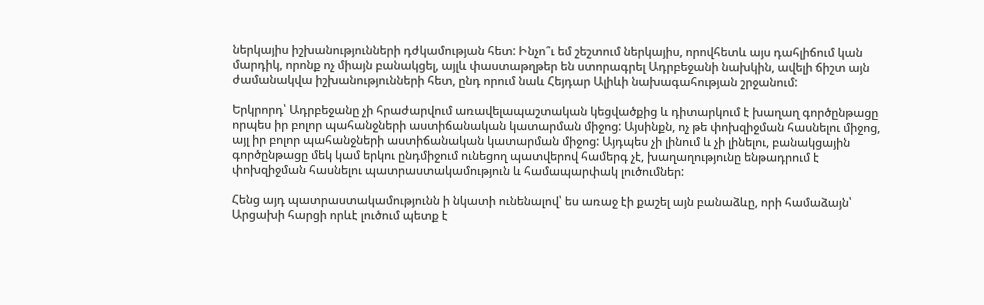ներկայիս իշխանությունների դժկամության հետ: Ինչո՞ւ եմ շեշտում ներկայիս, որովհետև այս դահլիճում կան մարդիկ, որոնք ոչ միայն բանակցել, այլև փաստաթղթեր են ստորագրել Ադրբեջանի նախկին, ավելի ճիշտ այն ժամանակվա իշխանությունների հետ, ընդ որում նաև Հեյդար Ալիևի նախագահության շրջանում:

Երկրորդ՝ Ադրբեջանը չի հրաժարվում առավելապաշտական կեցվածքից և դիտարկում է խաղաղ գործընթացը որպես իր բոլոր պահանջների աստիճանական կատարման միջոց: Այսինքն, ոչ թե փոխզիջման հասնելու միջոց, այլ իր բոլոր պահանջների աստիճանական կատարման միջոց: Այդպես չի լինում և չի լինելու, բանակցային գործընթացը մեկ կամ երկու ընդմիջում ունեցող պատվերով համերգ չէ, խաղաղությունը ենթադրում է փոխզիջման հասնելու պատրաստակամություն և համապարփակ լուծումներ:

Հենց այդ պատրաստակամությունն ի նկատի ունենալով՝ ես առաջ էի քաշել այն բանաձևը, որի համաձայն՝ Արցախի հարցի որևէ լուծում պետք է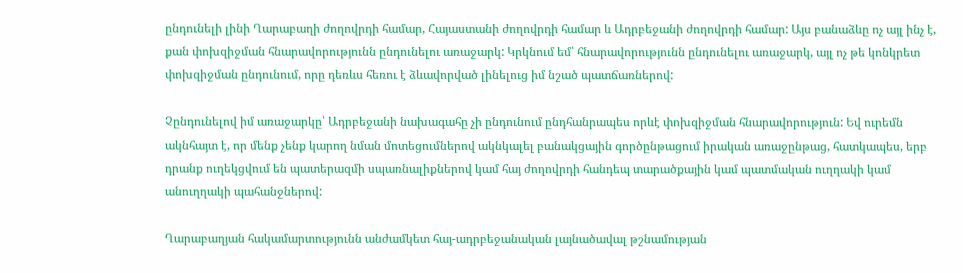ընդունելի լինի Ղարաբաղի ժողովրդի համար, Հայաստանի ժողովրդի համար և Ադրբեջանի ժողովրդի համար: Այս բանաձևը ոչ այլ ինչ է, քան փոխզիջման հնարավորությունն ընդունելու առաջարկ: Կրկնում եմ՝ հնարավորությունն ընդունելու առաջարկ, այլ ոչ թե կոնկրետ փոխզիջման ընդունում, որը դեռևս հեռու է ձևավորված լինելուց իմ նշած պատճառներով:

Չընդունելով իմ առաջարկը՝ Ադրբեջանի նախագահը չի ընդունում ընդհանրապես որևէ փոխզիջման հնարավորություն: Եվ ուրեմն ակնհայտ է, որ մենք չենք կարող նման մոտեցումներով ակնկալել բանակցային գործընթացում իրական առաջընթաց, հատկապես, երբ դրանք ուղեկցվում են պատերազմի սպառնալիքներով կամ հայ ժողովրդի հանդեպ տարածքային կամ պատմական ուղղակի կամ անուղղակի պահանջներով:

Ղարաբաղյան հակամարտությունն անժամկետ հայ-ադրբեջանական լայնածավալ թշնամության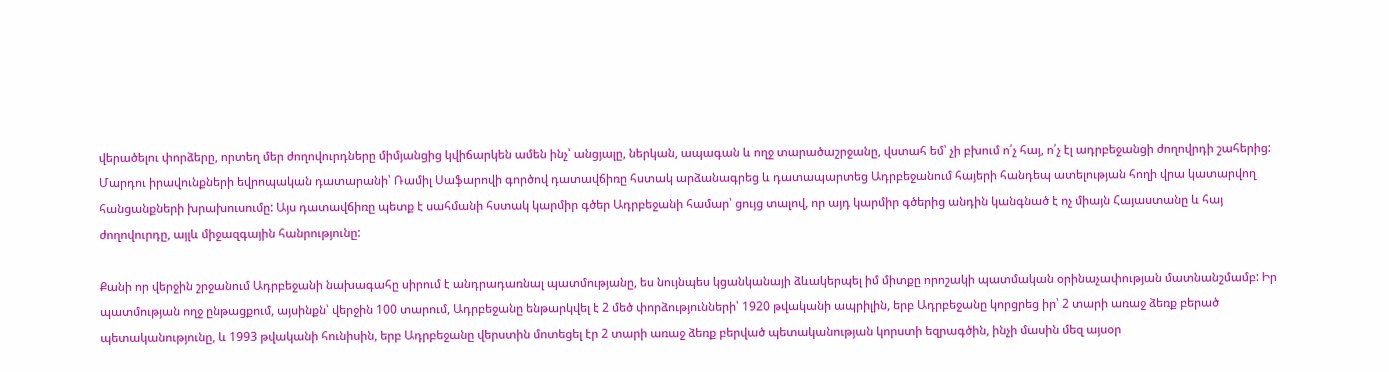վերածելու փորձերը, որտեղ մեր ժողովուրդները միմյանցից կվիճարկեն ամեն ինչ՝ անցյալը, ներկան, ապագան և ողջ տարածաշրջանը, վստահ եմ՝ չի բխում ո՛չ հայ, ո՛չ էլ ադրբեջանցի ժողովրդի շահերից: Մարդու իրավունքների եվրոպական դատարանի՝ Ռամիլ Սաֆարովի գործով դատավճիռը հստակ արձանագրեց և դատապարտեց Ադրբեջանում հայերի հանդեպ ատելության հողի վրա կատարվող հանցանքների խրախուսումը: Այս դատավճիռը պետք է սահմանի հստակ կարմիր գծեր Ադրբեջանի համար՝ ցույց տալով, որ այդ կարմիր գծերից անդին կանգնած է ոչ միայն Հայաստանը և հայ ժողովուրդը, այլև միջազգային հանրությունը:

Քանի որ վերջին շրջանում Ադրբեջանի նախագահը սիրում է անդրադառնալ պատմությանը, ես նույնպես կցանկանայի ձևակերպել իմ միտքը որոշակի պատմական օրինաչափության մատնանշմամբ: Իր պատմության ողջ ընթացքում, այսինքն՝ վերջին 100 տարում, Ադրբեջանը ենթարկվել է 2 մեծ փորձությունների՝ 1920 թվականի ապրիլին, երբ Ադրբեջանը կորցրեց իր՝ 2 տարի առաջ ձեռք բերած պետականությունը, և 1993 թվականի հունիսին, երբ Ադրբեջանը վերստին մոտեցել էր 2 տարի առաջ ձեռք բերված պետականության կորստի եզրագծին, ինչի մասին մեզ այսօր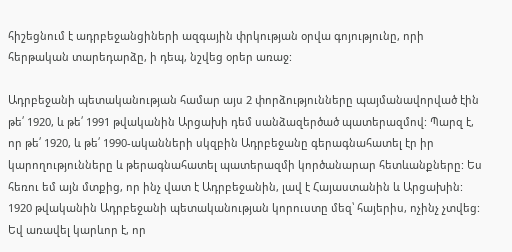հիշեցնում է ադրբեջանցիների ազգային փրկության օրվա գոյությունը, որի հերթական տարեդարձը, ի դեպ, նշվեց օրեր առաջ:

Ադրբեջանի պետականության համար այս 2 փորձությունները պայմանավորված էին թե՛ 1920, և թե՛ 1991 թվականին Արցախի դեմ սանձազերծած պատերազմով: Պարզ է, որ թե՛ 1920, և թե՛ 1990-ականների սկզբին Ադրբեջանը գերագնահատել էր իր կարողությունները և թերագնահատել պատերազմի կործանարար հետևանքները: Ես հեռու եմ այն մտքից, որ ինչ վատ է Ադրբեջանին, լավ է Հայաստանին և Արցախին: 1920 թվականին Ադրբեջանի պետականության կորուստը մեզ՝ հայերիս, ոչինչ չտվեց: Եվ առավել կարևոր է, որ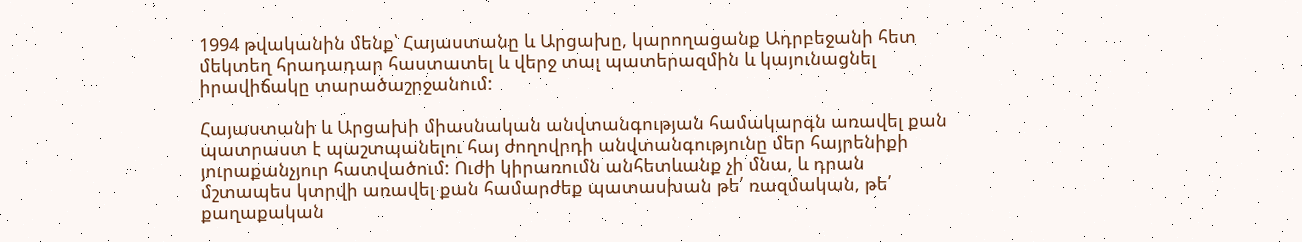1994 թվականին մենք՝ Հայաստանը և Արցախը, կարողացանք Ադրբեջանի հետ մեկտեղ հրադադար հաստատել և վերջ տալ պատերազմին և կայունացնել իրավիճակը տարածաշրջանում:

Հայաստանի և Արցախի միասնական անվտանգության համակարգն առավել քան պատրաստ է պաշտպանելու հայ ժողովրդի անվտանգությունը մեր հայրենիքի յուրաքանչյուր հատվածում: Ուժի կիրառումն անհետևանք չի մնա, և դրան մշտապես կտրվի առավել քան համարժեք պատասխան թե՛ ռազմական, թե՛ քաղաքական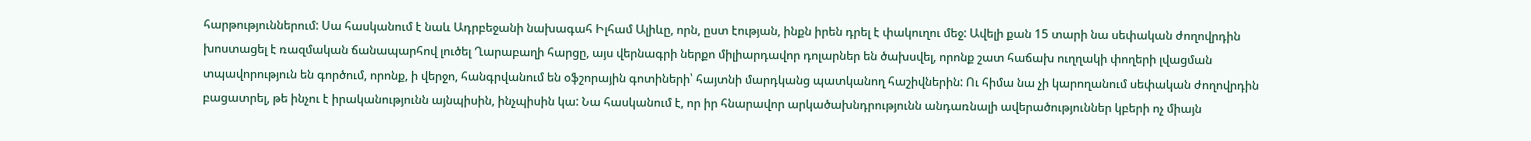հարթություններում: Սա հասկանում է նաև Ադրբեջանի նախագահ Իլհամ Ալիևը, որն, ըստ էության, ինքն իրեն դրել է փակուղու մեջ: Ավելի քան 15 տարի նա սեփական ժողովրդին խոստացել է ռազմական ճանապարհով լուծել Ղարաբաղի հարցը, այս վերնագրի ներքո միլիարդավոր դոլարներ են ծախսվել, որոնք շատ հաճախ ուղղակի փողերի լվացման տպավորություն են գործում, որոնք, ի վերջո, հանգրվանում են օֆշորային գոտիների՝ հայտնի մարդկանց պատկանող հաշիվներին: Ու հիմա նա չի կարողանում սեփական ժողովրդին բացատրել, թե ինչու է իրականությունն այնպիսին, ինչպիսին կա: Նա հասկանում է, որ իր հնարավոր արկածախնդրությունն անդառնալի ավերածություններ կբերի ոչ միայն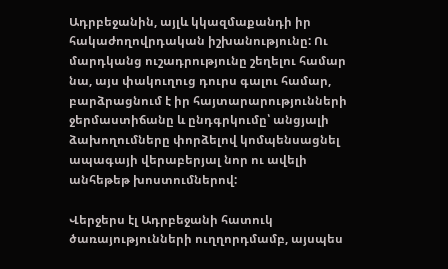Ադրբեջանին, այլև կկազմաքանդի իր հակաժողովրդական իշխանությունը: Ու մարդկանց ուշադրությունը շեղելու համար նա, այս փակուղուց դուրս գալու համար, բարձրացնում է իր հայտարարությունների ջերմաստիճանը և ընդգրկումը՝ անցյալի ձախողումները փորձելով կոմպենսացնել ապագայի վերաբերյալ նոր ու ավելի անհեթեթ խոստումներով:

Վերջերս էլ Ադրբեջանի հատուկ ծառայությունների ուղղորդմամբ, այսպես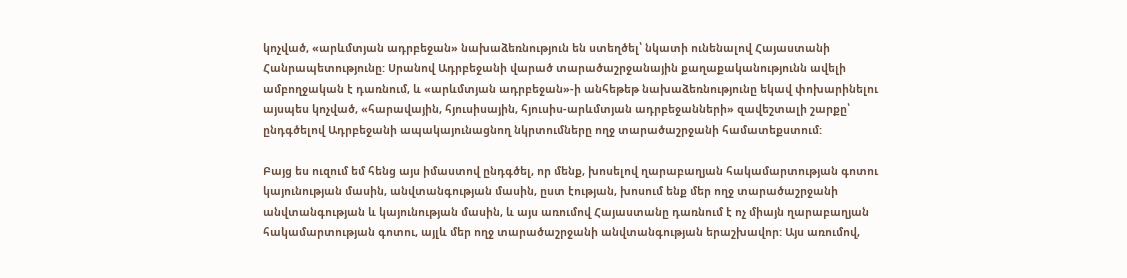կոչված, «արևմտյան ադրբեջան» նախաձեռնություն են ստեղծել՝ նկատի ունենալով Հայաստանի Հանրապետությունը: Սրանով Ադրբեջանի վարած տարածաշրջանային քաղաքականությունն ավելի ամբողջական է դառնում, և «արևմտյան ադրբեջան»-ի անհեթեթ նախաձեռնությունը եկավ փոխարինելու այսպես կոչված, «հարավային, հյուսիսային, հյուսիս-արևմտյան ադրբեջանների» զավեշտալի շարքը՝ ընդգծելով Ադրբեջանի ապակայունացնող նկրտումները ողջ տարածաշրջանի համատեքստում:

Բայց ես ուզում եմ հենց այս իմաստով ընդգծել, որ մենք, խոսելով ղարաբաղյան հակամարտության գոտու կայունության մասին, անվտանգության մասին, ըստ էության, խոսում ենք մեր ողջ տարածաշրջանի անվտանգության և կայունության մասին, և այս առումով Հայաստանը դառնում է ոչ միայն ղարաբաղյան հակամարտության գոտու, այլև մեր ողջ տարածաշրջանի անվտանգության երաշխավոր: Այս առումով,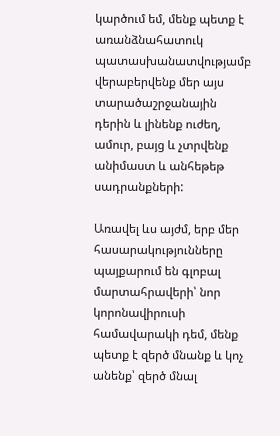կարծում եմ, մենք պետք է առանձնահատուկ պատասխանատվությամբ վերաբերվենք մեր այս տարածաշրջանային դերին և լինենք ուժեղ, ամուր, բայց և չտրվենք անիմաստ և անհեթեթ սադրանքների:

Առավել ևս այժմ, երբ մեր հասարակությունները պայքարում են գլոբալ մարտահրավերի՝ նոր կորոնավիրուսի համավարակի դեմ, մենք պետք է զերծ մնանք և կոչ անենք՝ զերծ մնալ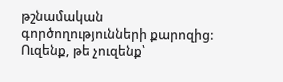թշնամական գործողությունների քարոզից: Ուզենք, թե չուզենք՝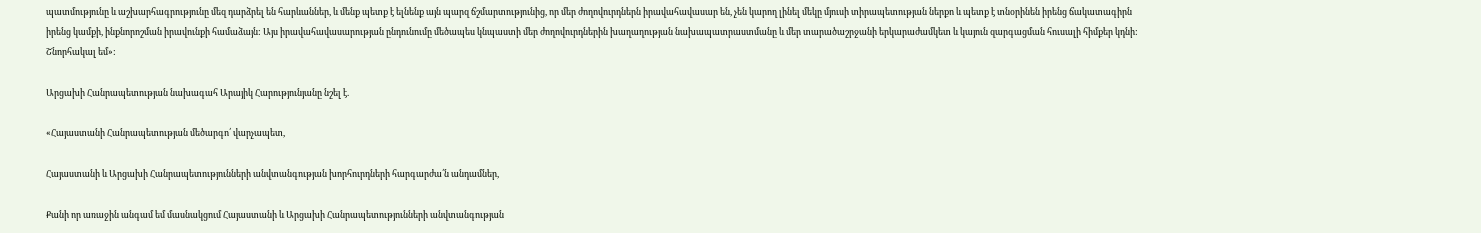պատմությունը և աշխարհագրությունը մեզ դարձրել են հարևաններ, և մենք պետք է ելնենք այն պարզ ճշմարտությունից, որ մեր ժողովուրդներն իրավահավասար են, չեն կարող լինել մեկը մյուսի տիրապետության ներքո և պետք է տնօրինեն իրենց ճակատագիրն իրենց կամքի, ինքնորոշման իրավունքի համաձայն: Այս իրավահավասարության ընդունումը մեծապես կնպաստի մեր ժողովուրդներին խաղաղության նախապատրաստմանը և մեր տարածաշրջանի երկարաժամկետ և կայուն զարգացման հուսալի հիմքեր կդնի: Շնորհակալ եմ»:

Արցախի Հանրապետության նախագահ Արայիկ Հարությունյանը նշել է.

«Հայաստանի Հանրապետության մեծարգո՛ վարչապետ,

Հայաստանի և Արցախի Հանրապետությունների անվտանգության խորհուրդների հարգարժա՛ն անդամներ,

Քանի որ առաջին անգամ եմ մասնակցում Հայաստանի և Արցախի Հանրապետությունների անվտանգության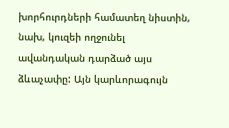խորհուրդների համատեղ նիստին, նախ, կուզեի ողջունել ավանդական դարձած այս ձևաչափը: Այն կարևորագույն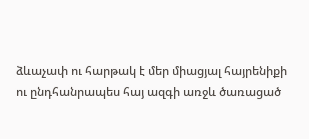ձևաչափ ու հարթակ է մեր միացյալ հայրենիքի ու ընդհանրապես հայ ազգի առջև ծառացած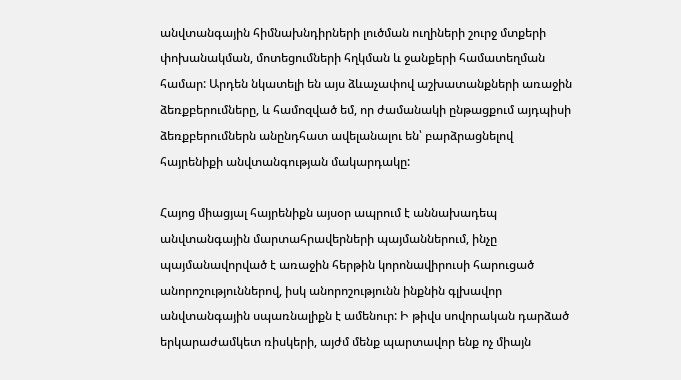անվտանգային հիմնախնդիրների լուծման ուղիների շուրջ մտքերի փոխանակման, մոտեցումների հղկման և ջանքերի համատեղման համար: Արդեն նկատելի են այս ձևաչափով աշխատանքների առաջին ձեռքբերումները, և համոզված եմ, որ ժամանակի ընթացքում այդպիսի ձեռքբերումներն անընդհատ ավելանալու են՝ բարձրացնելով հայրենիքի անվտանգության մակարդակը:

Հայոց միացյալ հայրենիքն այսօր ապրում է աննախադեպ անվտանգային մարտահրավերների պայմաններում, ինչը պայմանավորված է առաջին հերթին կորոնավիրուսի հարուցած անորոշություններով, իսկ անորոշությունն ինքնին գլխավոր անվտանգային սպառնալիքն է ամենուր: Ի թիվս սովորական դարձած երկարաժամկետ ռիսկերի, այժմ մենք պարտավոր ենք ոչ միայն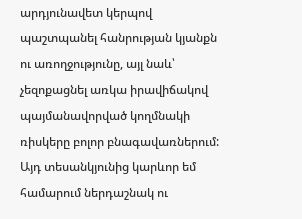արդյունավետ կերպով պաշտպանել հանրության կյանքն ու առողջությունը, այլ նաև՝ չեզոքացնել առկա իրավիճակով պայմանավորված կողմնակի ռիսկերը բոլոր բնագավառներում: Այդ տեսանկյունից կարևոր եմ համարում ներդաշնակ ու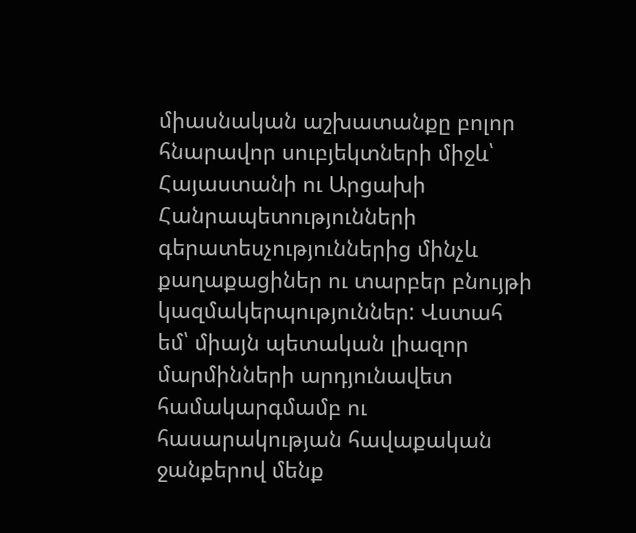միասնական աշխատանքը բոլոր հնարավոր սուբյեկտների միջև՝ Հայաստանի ու Արցախի Հանրապետությունների գերատեսչություններից մինչև քաղաքացիներ ու տարբեր բնույթի կազմակերպություններ: Վստահ եմ՝ միայն պետական լիազոր մարմինների արդյունավետ համակարգմամբ ու հասարակության հավաքական ջանքերով մենք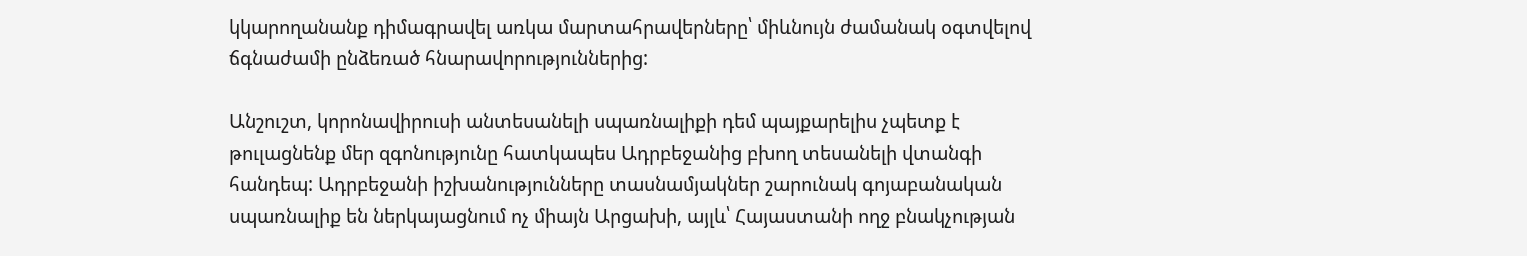կկարողանանք դիմագրավել առկա մարտահրավերները՝ միևնույն ժամանակ օգտվելով ճգնաժամի ընձեռած հնարավորություններից:

Անշուշտ, կորոնավիրուսի անտեսանելի սպառնալիքի դեմ պայքարելիս չպետք է թուլացնենք մեր զգոնությունը հատկապես Ադրբեջանից բխող տեսանելի վտանգի հանդեպ: Ադրբեջանի իշխանությունները տասնամյակներ շարունակ գոյաբանական սպառնալիք են ներկայացնում ոչ միայն Արցախի, այլև՝ Հայաստանի ողջ բնակչության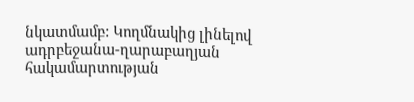նկատմամբ: Կողմնակից լինելով ադրբեջանա-ղարաբաղյան հակամարտության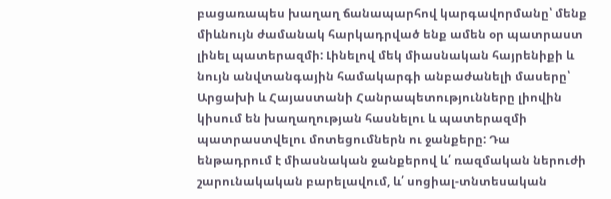բացառապես խաղաղ ճանապարհով կարգավորմանը՝ մենք միևնույն ժամանակ հարկադրված ենք ամեն օր պատրաստ լինել պատերազմի: Լինելով մեկ միասնական հայրենիքի և նույն անվտանգային համակարգի անբաժանելի մասերը՝ Արցախի և Հայաստանի Հանրապետությունները լիովին կիսում են խաղաղության հասնելու և պատերազմի պատրաստվելու մոտեցումներն ու ջանքերը: Դա ենթադրում է միասնական ջանքերով և՛ ռազմական ներուժի շարունակական բարելավում, և՛ սոցիալ-տնտեսական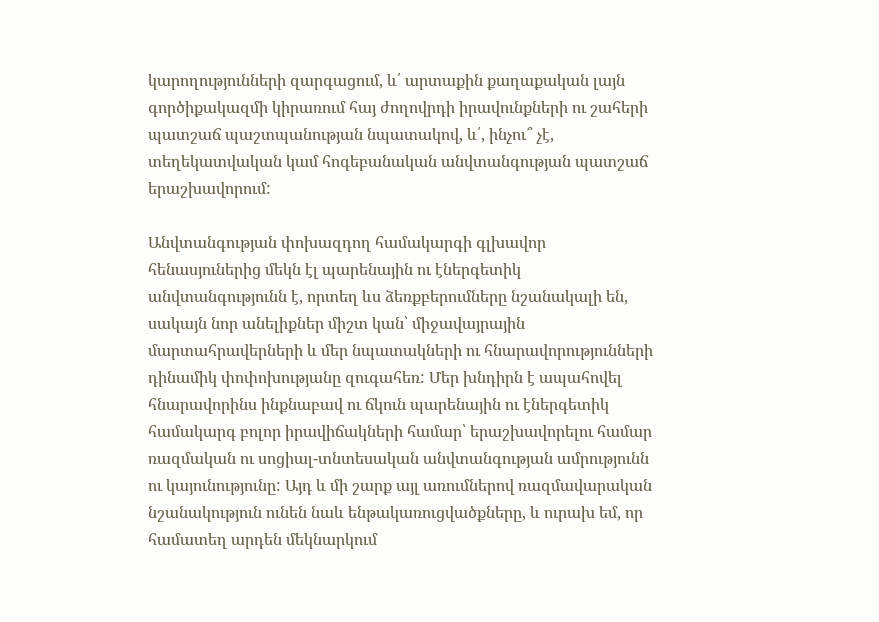կարողությունների զարգացում, և՛ արտաքին քաղաքական լայն գործիքակազմի կիրառում հայ ժողովրդի իրավունքների ու շահերի պատշաճ պաշտպանության նպատակով, և՛, ինչու՞ չէ, տեղեկատվական կամ հոգեբանական անվտանգության պատշաճ երաշխավորում:

Անվտանգության փոխազդող համակարգի գլխավոր հենասյուներից մեկն էլ պարենային ու էներգետիկ անվտանգությունն է, որտեղ ևս ձեռքբերումները նշանակալի են, սակայն նոր անելիքներ միշտ կան՝ միջավայրային մարտահրավերների և մեր նպատակների ու հնարավորությունների դինամիկ փոփոխությանը զուգահեռ: Մեր խնդիրն է ապահովել հնարավորինս ինքնաբավ ու ճկուն պարենային ու էներգետիկ համակարգ բոլոր իրավիճակների համար՝ երաշխավորելու համար ռազմական ու սոցիալ-տնտեսական անվտանգության ամրությունն ու կայունությունը: Այդ և մի շարք այլ առումներով ռազմավարական նշանակություն ունեն նաև ենթակառուցվածքները, և ուրախ եմ, որ համատեղ արդեն մեկնարկում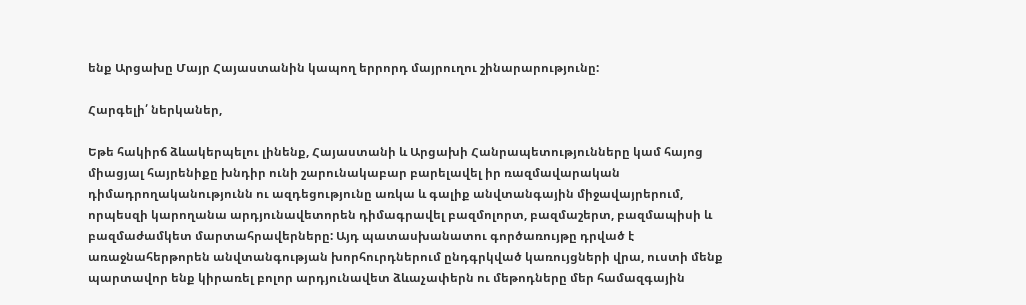ենք Արցախը Մայր Հայաստանին կապող երրորդ մայրուղու շինարարությունը:

Հարգելի՛ ներկաներ,

Եթե հակիրճ ձևակերպելու լինենք, Հայաստանի և Արցախի Հանրապետությունները կամ հայոց միացյալ հայրենիքը խնդիր ունի շարունակաբար բարելավել իր ռազմավարական դիմադրողականությունն ու ազդեցությունը առկա և գալիք անվտանգային միջավայրերում, որպեսզի կարողանա արդյունավետորեն դիմագրավել բազմոլորտ, բազմաշերտ, բազմապիսի և բազմաժամկետ մարտահրավերները: Այդ պատասխանատու գործառույթը դրված է առաջնահերթորեն անվտանգության խորհուրդներում ընդգրկված կառույցների վրա, ուստի մենք պարտավոր ենք կիրառել բոլոր արդյունավետ ձևաչափերն ու մեթոդները մեր համազգային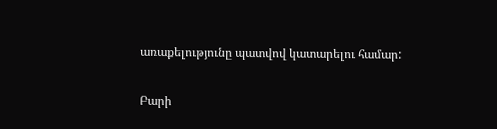առաքելությունը պատվով կատարելու համար:

Բարի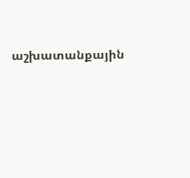աշխատանքային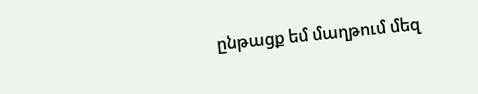ընթացք եմ մաղթում մեզ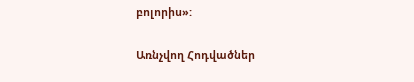բոլորիս»:

Առնչվող Հոդվածներ